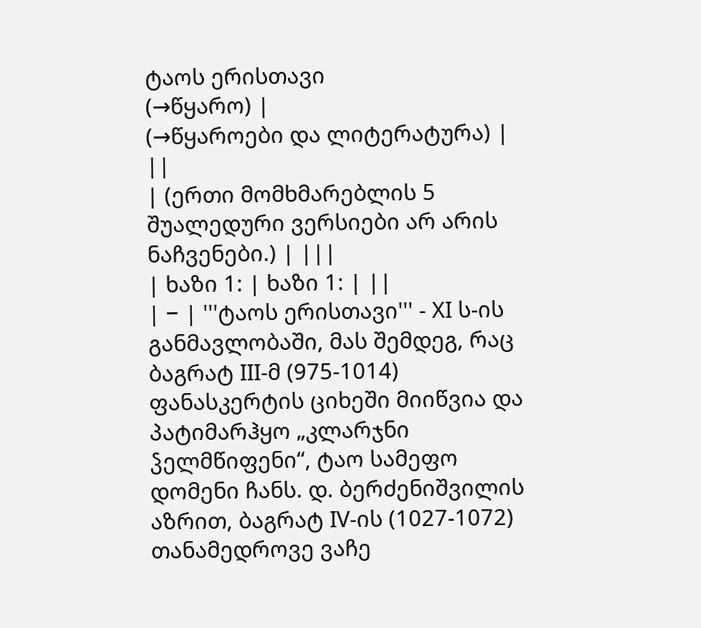ტაოს ერისთავი
(→წყარო) |
(→წყაროები და ლიტერატურა) |
||
| (ერთი მომხმარებლის 5 შუალედური ვერსიები არ არის ნაჩვენები.) | |||
| ხაზი 1: | ხაზი 1: | ||
| − | '''ტაოს ერისთავი''' - XI ს-ის განმავლობაში, მას შემდეგ, რაც ბაგრატ III-მ (975-1014) ფანასკერტის ციხეში მიიწვია და პატიმარჰყო „კლარჯნი ჴელმწიფენი“, ტაო სამეფო დომენი ჩანს. დ. ბერძენიშვილის აზრით, ბაგრატ IV-ის (1027-1072) თანამედროვე ვაჩე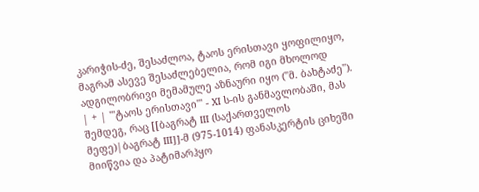კარიჭის-ძე, შესაძლოა, ტაოს ერისთავი ყოფილიყო, მაგრამ ასევე შესაძლებელია, რომ იგი მხოლოდ ადგილობრივი მემამულე აზნაური იყო (''მ. ბახტაძე''). | + | '''ტაოს ერისთავი''' - XI ს-ის განმავლობაში, მას შემდეგ, რაც [[ბაგრატ III (საქართველოს მეფე)|ბაგრატ III]]-მ (975-1014) ფანასკერტის ციხეში მიიწვია და პატიმარჰყო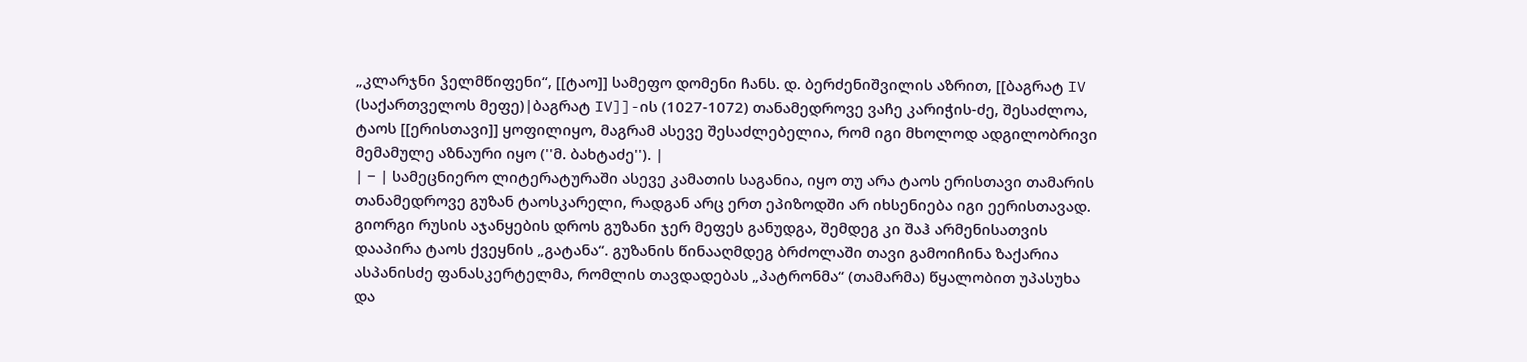„კლარჯნი ჴელმწიფენი“, [[ტაო]] სამეფო დომენი ჩანს. დ. ბერძენიშვილის აზრით, [[ბაგრატ IV (საქართველოს მეფე)|ბაგრატ IV]]-ის (1027-1072) თანამედროვე ვაჩე კარიჭის-ძე, შესაძლოა, ტაოს [[ერისთავი]] ყოფილიყო, მაგრამ ასევე შესაძლებელია, რომ იგი მხოლოდ ადგილობრივი მემამულე აზნაური იყო (''მ. ბახტაძე''). |
| − | სამეცნიერო ლიტერატურაში ასევე კამათის საგანია, იყო თუ არა ტაოს ერისთავი თამარის თანამედროვე გუზან ტაოსკარელი, რადგან არც ერთ ეპიზოდში არ იხსენიება იგი ეერისთავად. გიორგი რუსის აჯანყების დროს გუზანი ჯერ მეფეს განუდგა, შემდეგ კი შაჰ არმენისათვის დააპირა ტაოს ქვეყნის „გატანა“. გუზანის წინააღმდეგ ბრძოლაში თავი გამოიჩინა ზაქარია ასპანისძე ფანასკერტელმა, რომლის თავდადებას „პატრონმა“ (თამარმა) წყალობით უპასუხა და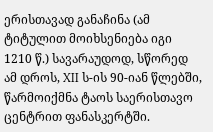ერისთავად განაჩინა (ამ ტიტულით მოიხსენიება იგი 1210 წ.) სავარაუდოდ, სწორედ ამ დროს, XII ს-ის 90-იან წლებში, წარმოიქმნა ტაოს საერისთავო ცენტრით ფანასკერტში.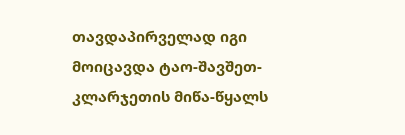თავდაპირველად იგი მოიცავდა ტაო-შავშეთ-კლარჯეთის მიწა-წყალს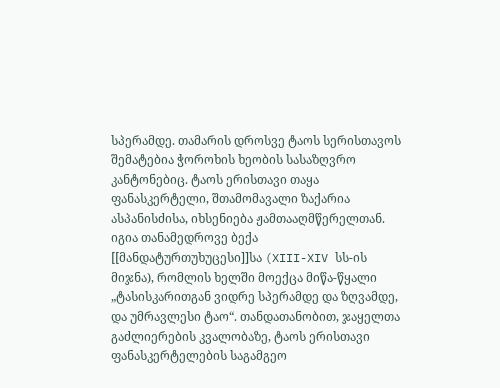სპერამდე. თამარის დროსვე ტაოს სერისთავოს შემატებია ჭოროხის ხეობის სასაზღვრო კანტონებიც. ტაოს ერისთავი თაყა ფანასკერტელი, შთამომავალი ზაქარია ასპანისძისა, იხსენიება ჟამთააღმწერელთან. იგია თანამედროვე ბექა [[მანდატურთუხუცესი]]სა (XIII-XIV სს-ის მიჯნა), რომლის ხელში მოექცა მიწა-წყალი „ტასისკარითგან ვიდრე სპერამდე და ზღვამდე, და უმრავლესი ტაო“. თანდათანობით, ჯაყელთა გაძლიერების კვალობაზე, ტაოს ერისთავი ფანასკერტელების საგამგეო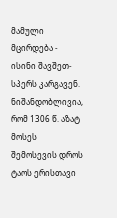მამული მცირდება - ისინი შავშეთ-სპერს კარგავენ. ნიშანდობლივია, რომ 1306 წ. აზატ მოსეს შემოსევის დროს ტაოს ერისთავი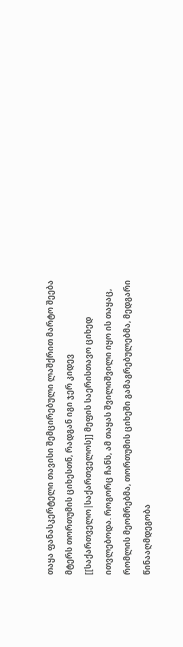თაყა ფანასკერტელი თავისი შემცირებული ლაშქრით მარტო შეება მტერს თორთუმის ციხესთნ, რადგან იგი ჯერ კიდევ [[საქართველო|საქართველოს]] მეფის საერისთავო ციხედ ითვლებოდა. როგორც ჩანს, ამ თაყას შვილიშვილი იყო ის თაყაც, რომლის მეომრებმა, თორთუმის ციხეში გამაგრებულებმა, მედგარი წინააღმდეგობა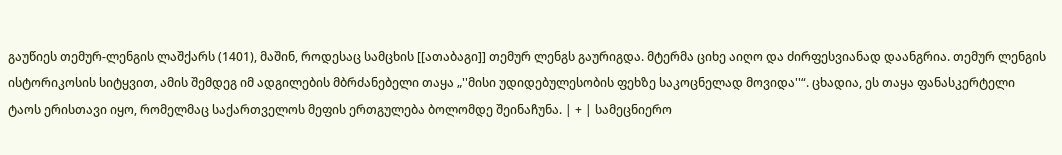გაუწიეს თემურ-ლენგის ლაშქარს (1401), მაშინ, როდესაც სამცხის [[ათაბაგი]] თემურ ლენგს გაურიგდა. მტერმა ციხე აიღო და ძირფესვიანად დაანგრია. თემურ ლენგის ისტორიკოსის სიტყვით, ამის შემდეგ იმ ადგილების მბრძანებელი თაყა „''მისი უდიდებულესობის ფეხზე საკოცნელად მოვიდა''“. ცხადია, ეს თაყა ფანასკერტელი ტაოს ერისთავი იყო, რომელმაც საქართველოს მეფის ერთგულება ბოლომდე შეინაჩუნა. | + | სამეცნიერო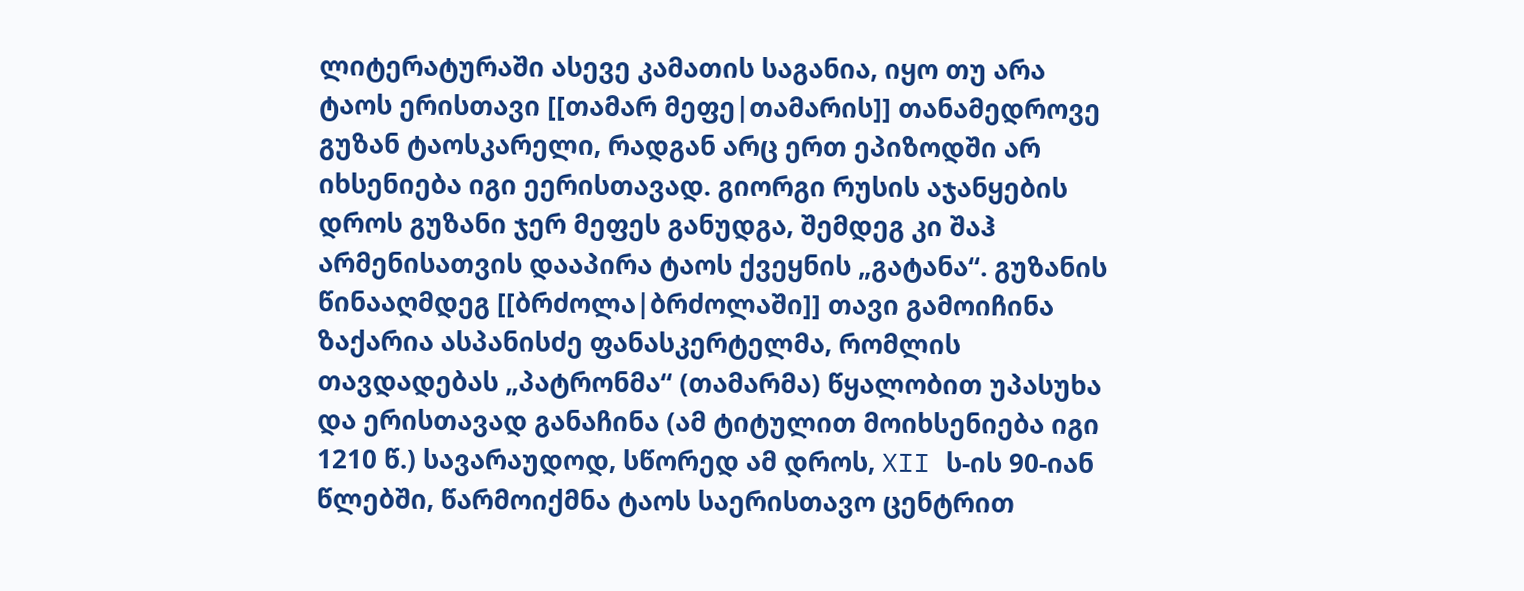ლიტერატურაში ასევე კამათის საგანია, იყო თუ არა ტაოს ერისთავი [[თამარ მეფე|თამარის]] თანამედროვე გუზან ტაოსკარელი, რადგან არც ერთ ეპიზოდში არ იხსენიება იგი ეერისთავად. გიორგი რუსის აჯანყების დროს გუზანი ჯერ მეფეს განუდგა, შემდეგ კი შაჰ არმენისათვის დააპირა ტაოს ქვეყნის „გატანა“. გუზანის წინააღმდეგ [[ბრძოლა|ბრძოლაში]] თავი გამოიჩინა ზაქარია ასპანისძე ფანასკერტელმა, რომლის თავდადებას „პატრონმა“ (თამარმა) წყალობით უპასუხა და ერისთავად განაჩინა (ამ ტიტულით მოიხსენიება იგი 1210 წ.) სავარაუდოდ, სწორედ ამ დროს, XII ს-ის 90-იან წლებში, წარმოიქმნა ტაოს საერისთავო ცენტრით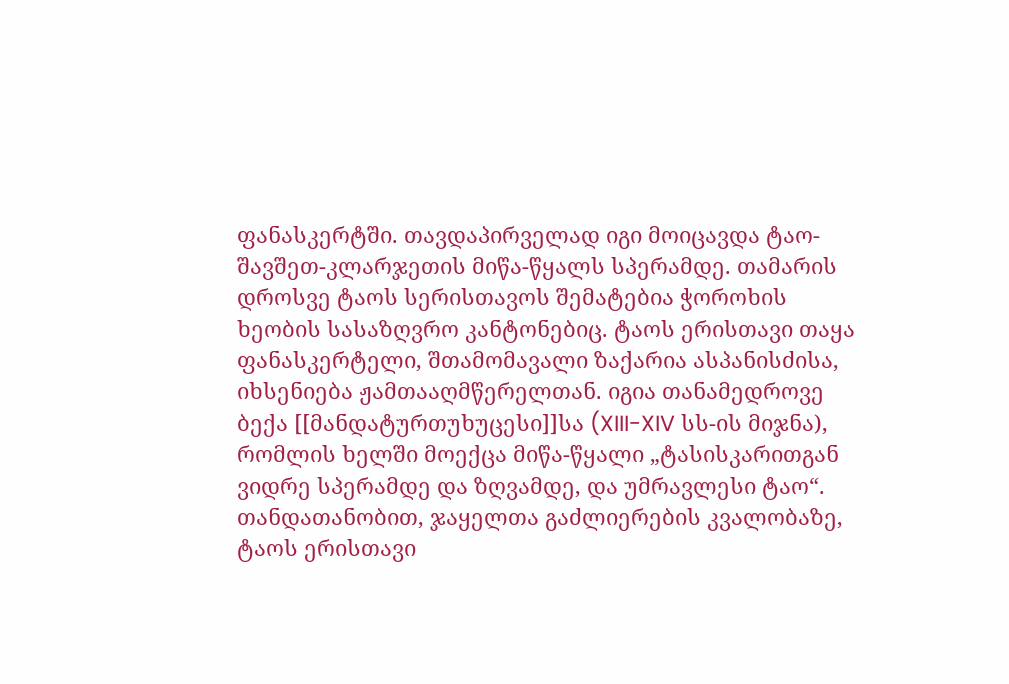ფანასკერტში. თავდაპირველად იგი მოიცავდა ტაო-შავშეთ-კლარჯეთის მიწა-წყალს სპერამდე. თამარის დროსვე ტაოს სერისთავოს შემატებია ჭოროხის ხეობის სასაზღვრო კანტონებიც. ტაოს ერისთავი თაყა ფანასკერტელი, შთამომავალი ზაქარია ასპანისძისა, იხსენიება ჟამთააღმწერელთან. იგია თანამედროვე ბექა [[მანდატურთუხუცესი]]სა (XIII-XIV სს-ის მიჯნა), რომლის ხელში მოექცა მიწა-წყალი „ტასისკარითგან ვიდრე სპერამდე და ზღვამდე, და უმრავლესი ტაო“. თანდათანობით, ჯაყელთა გაძლიერების კვალობაზე, ტაოს ერისთავი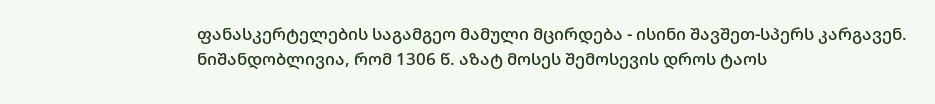ფანასკერტელების საგამგეო მამული მცირდება - ისინი შავშეთ-სპერს კარგავენ. ნიშანდობლივია, რომ 1306 წ. აზატ მოსეს შემოსევის დროს ტაოს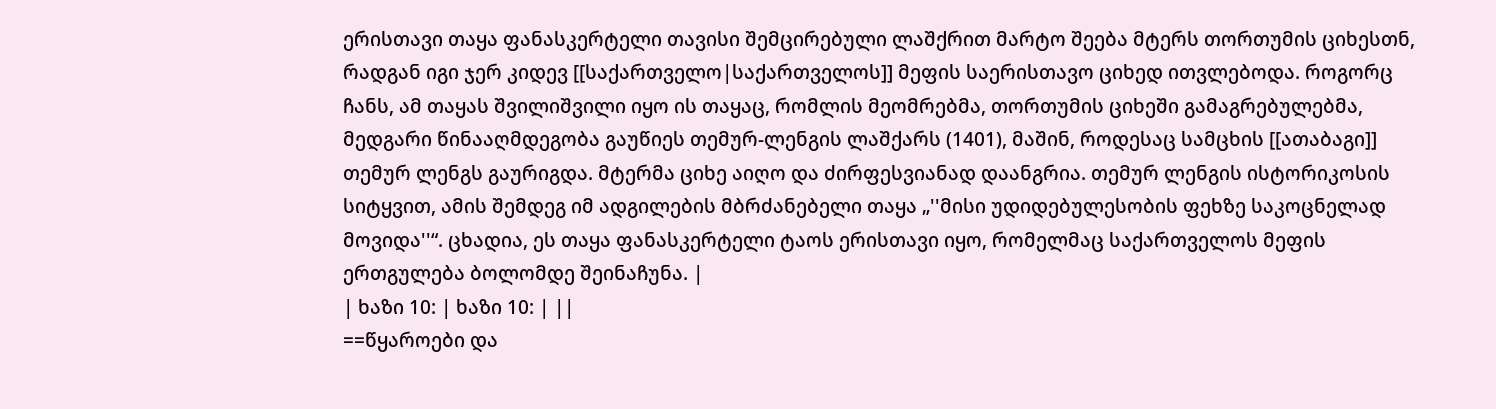ერისთავი თაყა ფანასკერტელი თავისი შემცირებული ლაშქრით მარტო შეება მტერს თორთუმის ციხესთნ, რადგან იგი ჯერ კიდევ [[საქართველო|საქართველოს]] მეფის საერისთავო ციხედ ითვლებოდა. როგორც ჩანს, ამ თაყას შვილიშვილი იყო ის თაყაც, რომლის მეომრებმა, თორთუმის ციხეში გამაგრებულებმა, მედგარი წინააღმდეგობა გაუწიეს თემურ-ლენგის ლაშქარს (1401), მაშინ, როდესაც სამცხის [[ათაბაგი]] თემურ ლენგს გაურიგდა. მტერმა ციხე აიღო და ძირფესვიანად დაანგრია. თემურ ლენგის ისტორიკოსის სიტყვით, ამის შემდეგ იმ ადგილების მბრძანებელი თაყა „''მისი უდიდებულესობის ფეხზე საკოცნელად მოვიდა''“. ცხადია, ეს თაყა ფანასკერტელი ტაოს ერისთავი იყო, რომელმაც საქართველოს მეფის ერთგულება ბოლომდე შეინაჩუნა. |
| ხაზი 10: | ხაზი 10: | ||
==წყაროები და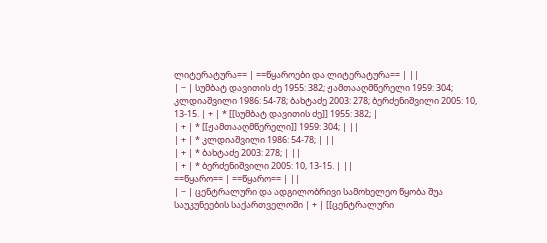ლიტერატურა== | ==წყაროები და ლიტერატურა== | ||
| − | სუმბატ დავითის ძე 1955: 382; ჟამთააღმწერელი 1959: 304; კლდიაშვილი 1986: 54-78; ბახტაძე 2003: 278; ბერძენიშვილი 2005: 10, 13-15. | + | * [[სუმბატ დავითის ძე]] 1955: 382; |
| + | * [[ჟამთააღმწერელი]] 1959: 304; | ||
| + | * კლდიაშვილი 1986: 54-78; | ||
| + | * ბახტაძე 2003: 278; | ||
| + | * ბერძენიშვილი 2005: 10, 13-15. | ||
==წყარო== | ==წყარო== | ||
| − | ცენტრალური და ადგილობრივი სამოხელეო წყობა შუა საუკუნეების საქართველოში | + | [[ცენტრალური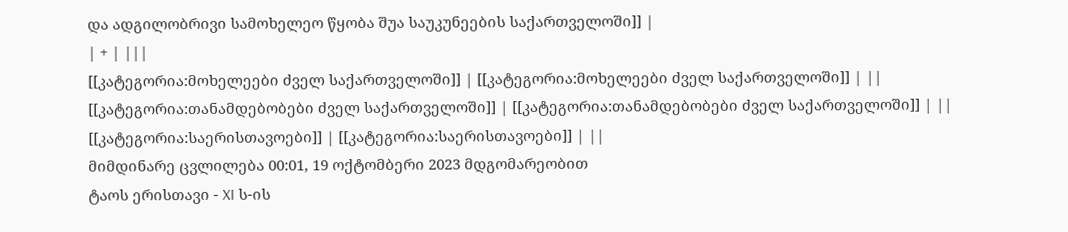და ადგილობრივი სამოხელეო წყობა შუა საუკუნეების საქართველოში]] |
| + | |||
[[კატეგორია:მოხელეები ძველ საქართველოში]] | [[კატეგორია:მოხელეები ძველ საქართველოში]] | ||
[[კატეგორია:თანამდებობები ძველ საქართველოში]] | [[კატეგორია:თანამდებობები ძველ საქართველოში]] | ||
[[კატეგორია:საერისთავოები]] | [[კატეგორია:საერისთავოები]] | ||
მიმდინარე ცვლილება 00:01, 19 ოქტომბერი 2023 მდგომარეობით
ტაოს ერისთავი - XI ს-ის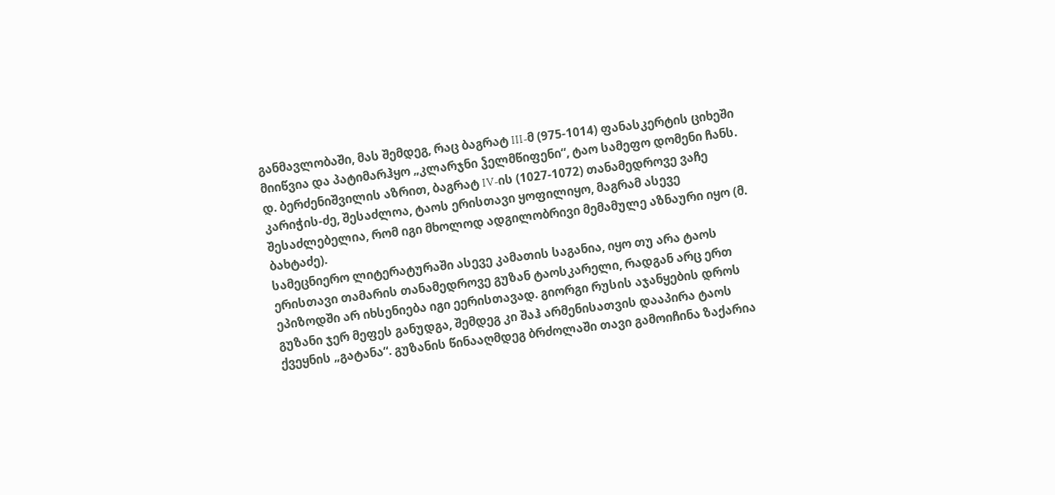განმავლობაში, მას შემდეგ, რაც ბაგრატ III-მ (975-1014) ფანასკერტის ციხეში მიიწვია და პატიმარჰყო „კლარჯნი ჴელმწიფენი“, ტაო სამეფო დომენი ჩანს. დ. ბერძენიშვილის აზრით, ბაგრატ IV-ის (1027-1072) თანამედროვე ვაჩე კარიჭის-ძე, შესაძლოა, ტაოს ერისთავი ყოფილიყო, მაგრამ ასევე შესაძლებელია, რომ იგი მხოლოდ ადგილობრივი მემამულე აზნაური იყო (მ. ბახტაძე).
სამეცნიერო ლიტერატურაში ასევე კამათის საგანია, იყო თუ არა ტაოს ერისთავი თამარის თანამედროვე გუზან ტაოსკარელი, რადგან არც ერთ ეპიზოდში არ იხსენიება იგი ეერისთავად. გიორგი რუსის აჯანყების დროს გუზანი ჯერ მეფეს განუდგა, შემდეგ კი შაჰ არმენისათვის დააპირა ტაოს ქვეყნის „გატანა“. გუზანის წინააღმდეგ ბრძოლაში თავი გამოიჩინა ზაქარია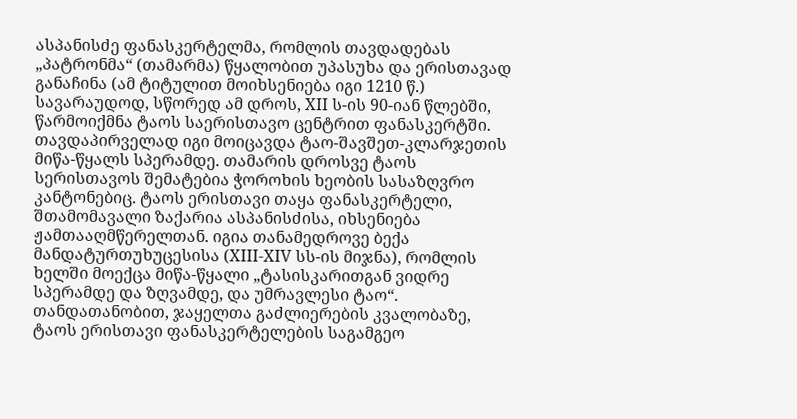ასპანისძე ფანასკერტელმა, რომლის თავდადებას „პატრონმა“ (თამარმა) წყალობით უპასუხა და ერისთავად განაჩინა (ამ ტიტულით მოიხსენიება იგი 1210 წ.) სავარაუდოდ, სწორედ ამ დროს, XII ს-ის 90-იან წლებში, წარმოიქმნა ტაოს საერისთავო ცენტრით ფანასკერტში. თავდაპირველად იგი მოიცავდა ტაო-შავშეთ-კლარჯეთის მიწა-წყალს სპერამდე. თამარის დროსვე ტაოს სერისთავოს შემატებია ჭოროხის ხეობის სასაზღვრო კანტონებიც. ტაოს ერისთავი თაყა ფანასკერტელი, შთამომავალი ზაქარია ასპანისძისა, იხსენიება ჟამთააღმწერელთან. იგია თანამედროვე ბექა მანდატურთუხუცესისა (XIII-XIV სს-ის მიჯნა), რომლის ხელში მოექცა მიწა-წყალი „ტასისკარითგან ვიდრე სპერამდე და ზღვამდე, და უმრავლესი ტაო“. თანდათანობით, ჯაყელთა გაძლიერების კვალობაზე, ტაოს ერისთავი ფანასკერტელების საგამგეო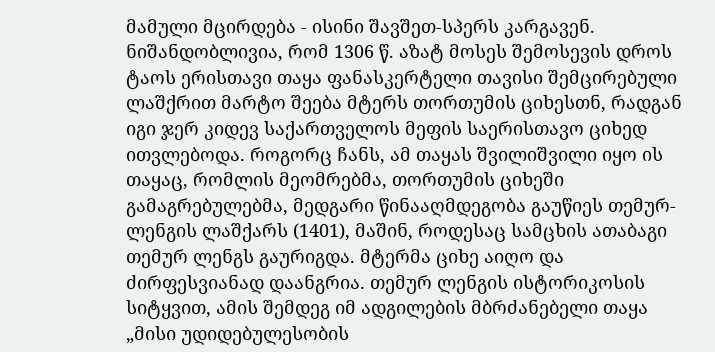მამული მცირდება - ისინი შავშეთ-სპერს კარგავენ. ნიშანდობლივია, რომ 1306 წ. აზატ მოსეს შემოსევის დროს ტაოს ერისთავი თაყა ფანასკერტელი თავისი შემცირებული ლაშქრით მარტო შეება მტერს თორთუმის ციხესთნ, რადგან იგი ჯერ კიდევ საქართველოს მეფის საერისთავო ციხედ ითვლებოდა. როგორც ჩანს, ამ თაყას შვილიშვილი იყო ის თაყაც, რომლის მეომრებმა, თორთუმის ციხეში გამაგრებულებმა, მედგარი წინააღმდეგობა გაუწიეს თემურ-ლენგის ლაშქარს (1401), მაშინ, როდესაც სამცხის ათაბაგი თემურ ლენგს გაურიგდა. მტერმა ციხე აიღო და ძირფესვიანად დაანგრია. თემურ ლენგის ისტორიკოსის სიტყვით, ამის შემდეგ იმ ადგილების მბრძანებელი თაყა „მისი უდიდებულესობის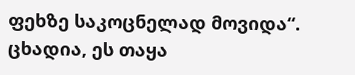ფეხზე საკოცნელად მოვიდა“. ცხადია, ეს თაყა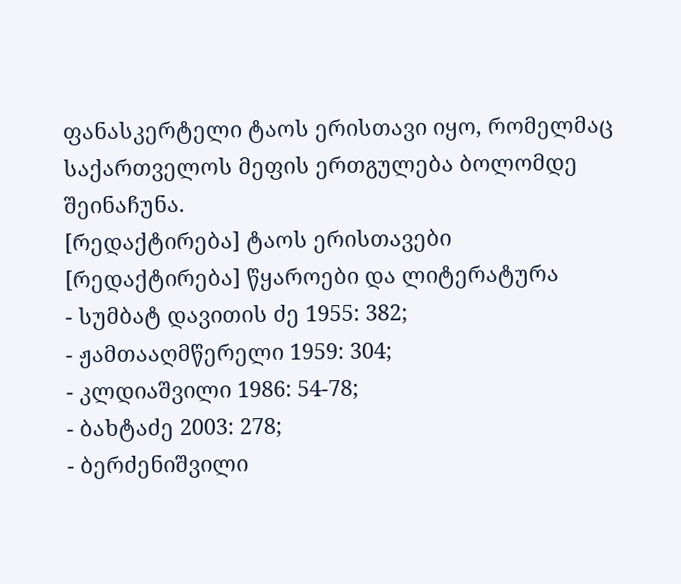ფანასკერტელი ტაოს ერისთავი იყო, რომელმაც საქართველოს მეფის ერთგულება ბოლომდე შეინაჩუნა.
[რედაქტირება] ტაოს ერისთავები
[რედაქტირება] წყაროები და ლიტერატურა
- სუმბატ დავითის ძე 1955: 382;
- ჟამთააღმწერელი 1959: 304;
- კლდიაშვილი 1986: 54-78;
- ბახტაძე 2003: 278;
- ბერძენიშვილი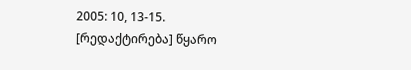2005: 10, 13-15.
[რედაქტირება] წყარო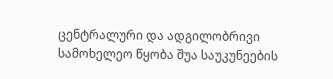ცენტრალური და ადგილობრივი სამოხელეო წყობა შუა საუკუნეების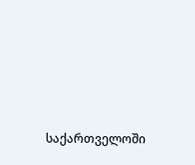საქართველოში